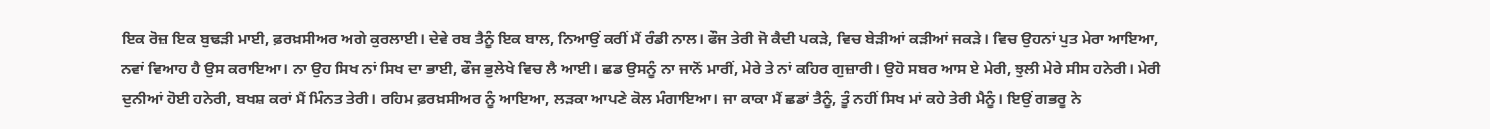ਇਕ ਰੋਜ਼ ਇਕ ਬੁਢੜੀ ਮਾਈ, ਫ਼ਰਖ਼ਸੀਅਰ ਅਗੇ ਕੁਰਲਾਈ। ਦੇਵੇ ਰਬ ਤੈਨੂੰ ਇਕ ਬਾਲ, ਨਿਆਉਂ ਕਰੀਂ ਮੈਂ ਰੰਡੀ ਨਾਲ। ਫੌਜ ਤੇਰੀ ਜੋ ਕੈਦੀ ਪਕੜੇ, ਵਿਚ ਬੇੜੀਆਂ ਕੜੀਆਂ ਜਕੜੇ। ਵਿਚ ਉਹਨਾਂ ਪੁਤ ਮੇਰਾ ਆਇਆ, ਨਵਾਂ ਵਿਆਹ ਹੈ ਉਸ ਕਰਾਇਆ। ਨਾ ਉਹ ਸਿਖ ਨਾਂ ਸਿਖ ਦਾ ਭਾਈ, ਫੌਜ ਭੁਲੇਖੇ ਵਿਚ ਲੈ ਆਈ। ਛਡ ਉਸਨੂੰ ਨਾ ਜਾਨੋਂ ਮਾਰੀਂ, ਮੇਰੇ ਤੇ ਨਾਂ ਕਹਿਰ ਗੁਜ਼ਾਰੀ। ਉਹੋ ਸਬਰ ਆਸ ਏ ਮੇਰੀ, ਝੁਲੀ ਮੇਰੇ ਸੀਸ ਹਨੇਰੀ। ਮੇਰੀ ਦੁਨੀਆਂ ਹੋਈ ਹਨੇਰੀ, ਬਖਸ਼ ਕਰਾਂ ਮੈਂ ਮਿੰਨਤ ਤੇਰੀ। ਰਹਿਮ ਫ਼ਰਖ਼ਸੀਅਰ ਨੂੰ ਆਇਆ, ਲੜਕਾ ਆਪਣੇ ਕੋਲ ਮੰਗਾਇਆ। ਜਾ ਕਾਕਾ ਮੈਂ ਛਡਾਂ ਤੈਨੂੰ, ਤੂੰ ਨਹੀਂ ਸਿਖ ਮਾਂ ਕਹੇ ਤੇਰੀ ਮੈਨੂੰ। ਇਉਂ ਗਭਰੂ ਨੇ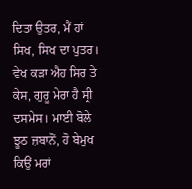ਦਿਤਾ ਉਤਰ, ਮੈਂ ਹਾਂ ਸਿਖ, ਸਿਖ ਦਾ ਪੁਤਰ। ਵੇਖ ਕੜਾ ਐਹ ਸਿਰ ਤੇ ਕੇਸ, ਗੁਰੂ ਮੇਰਾ ਹੈ ਸ੍ਰੀ ਦਸਮੇਸ। ਮਾਈ ਬੋਲੇ ਝੂਠ ਜ਼ਬਾਨੋਂ, ਹੋ ਬੇਮੁਖ ਕਿਉਂ ਮਰਾਂ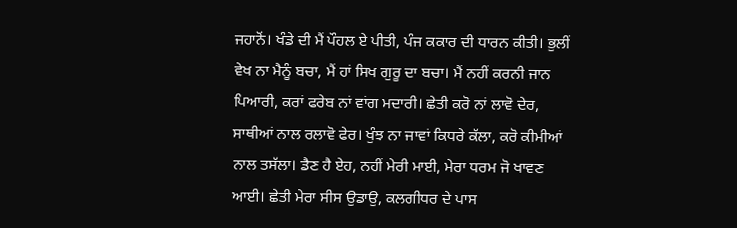ਜਹਾਨੋਂ। ਖੰਡੇ ਦੀ ਮੈਂ ਪੌਹਲ ਏ ਪੀਤੀ, ਪੰਜ ਕਕਾਰ ਦੀ ਧਾਰਨ ਕੀਤੀ। ਭੁਲੀਂ ਵੇਖ ਨਾ ਮੈਨੂੰ ਬਚਾ, ਮੈਂ ਹਾਂ ਸਿਖ ਗੁਰੂ ਦਾ ਬਚਾ। ਮੈਂ ਨਹੀਂ ਕਰਨੀ ਜਾਨ ਪਿਆਰੀ, ਕਰਾਂ ਫਰੇਬ ਨਾਂ ਵਾਂਗ ਮਦਾਰੀ। ਛੇਤੀ ਕਰੋ ਨਾਂ ਲਾਵੋ ਦੇਰ, ਸਾਥੀਆਂ ਨਾਲ ਰਲਾਵੋ ਫੇਰ। ਖੁੰਝ ਨਾ ਜਾਵਾਂ ਕਿਧਰੇ ਕੱਲਾ, ਕਰੋ ਕੀਮੀਆਂ ਨਾਲ ਤਸੱਲਾ। ਡੈਣ ਹੈ ਏਹ, ਨਹੀਂ ਮੇਰੀ ਮਾਈ, ਮੇਰਾ ਧਰਮ ਜੋ ਖਾਵਣ ਆਈ। ਛੇਤੀ ਮੇਰਾ ਸੀਸ ਉਡਾਉ, ਕਲਗੀਧਰ ਦੇ ਪਾਸ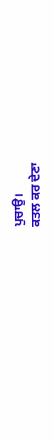ਪੁਚਾਉ।
ਕਤਲ ਕਰ ਦੇਣਾ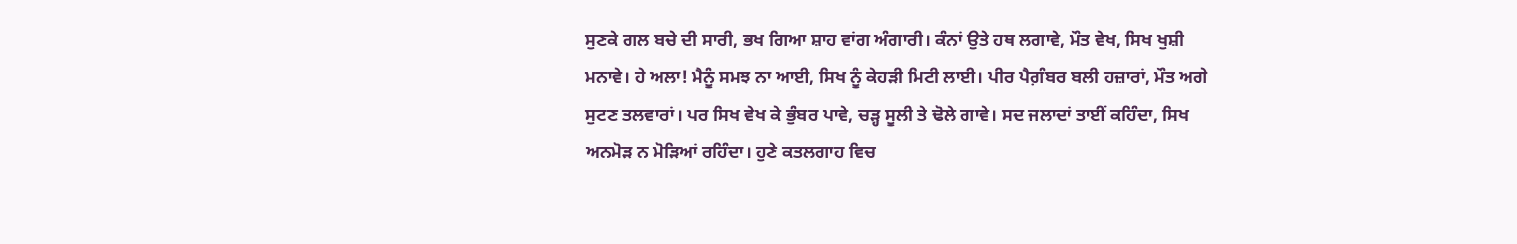ਸੁਣਕੇ ਗਲ ਬਚੇ ਦੀ ਸਾਰੀ, ਭਖ ਗਿਆ ਸ਼ਾਹ ਵਾਂਗ ਅੰਗਾਰੀ। ਕੰਨਾਂ ਉਤੇ ਹਥ ਲਗਾਵੇ, ਮੌਤ ਵੇਖ, ਸਿਖ ਖੁਸ਼ੀ ਮਨਾਵੇ। ਹੇ ਅਲਾ! ਮੈਨੂੰ ਸਮਝ ਨਾ ਆਈ, ਸਿਖ ਨੂੰ ਕੇਹੜੀ ਮਿਟੀ ਲਾਈ। ਪੀਰ ਪੈਗ਼ੰਬਰ ਬਲੀ ਹਜ਼ਾਰਾਂ, ਮੌਤ ਅਗੇ ਸੁਟਣ ਤਲਵਾਰਾਂ। ਪਰ ਸਿਖ ਵੇਖ ਕੇ ਭੁੰਬਰ ਪਾਵੇ, ਚੜ੍ਹ ਸੂਲੀ ਤੇ ਢੋਲੇ ਗਾਵੇ। ਸਦ ਜਲਾਦਾਂ ਤਾਈਂ ਕਹਿੰਦਾ, ਸਿਖ ਅਨਮੋੜ ਨ ਮੋੜਿਆਂ ਰਹਿੰਦਾ। ਹੁਣੇ ਕਤਲਗਾਹ ਵਿਚ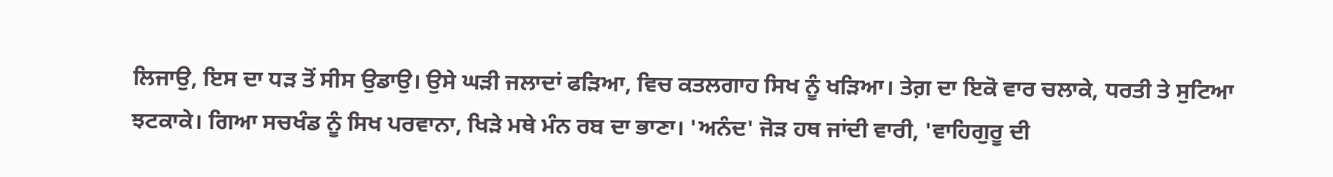ਲਿਜਾਉ, ਇਸ ਦਾ ਧੜ ਤੋਂ ਸੀਸ ਉਡਾਉ। ਉਸੇ ਘੜੀ ਜਲਾਦਾਂ ਫੜਿਆ, ਵਿਚ ਕਤਲਗਾਹ ਸਿਖ ਨੂੰ ਖੜਿਆ। ਤੇਗ਼ ਦਾ ਇਕੋ ਵਾਰ ਚਲਾਕੇ, ਧਰਤੀ ਤੇ ਸੁਟਿਆ ਝਟਕਾਕੇ। ਗਿਆ ਸਚਖੰਡ ਨੂੰ ਸਿਖ ਪਰਵਾਨਾ, ਖਿੜੇ ਮਥੇ ਮੰਨ ਰਬ ਦਾ ਭਾਣਾ। 'ਅਨੰਦ' ਜੋੜ ਹਥ ਜਾਂਦੀ ਵਾਰੀ, 'ਵਾਹਿਗੁਰੂ ਦੀ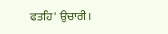ਫਤਹਿ' ਉਚਾਰੀ।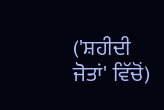('ਸ਼ਹੀਦੀ ਜੋਤਾਂ' ਵਿੱਚੋਂ)